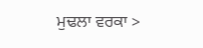ਮੁਢਲਾ ਵਰਕਾ >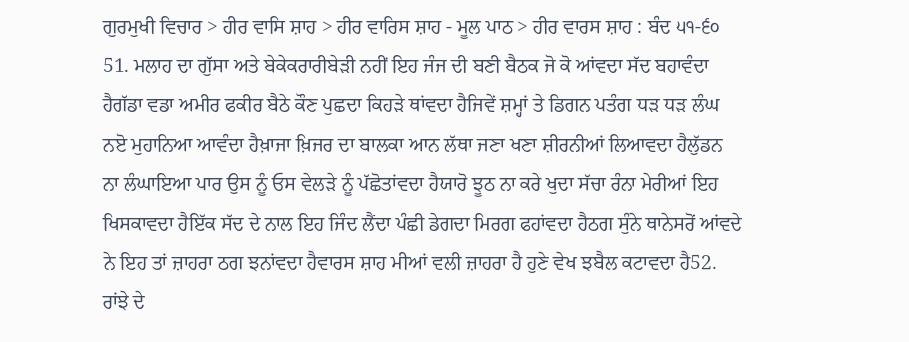ਗੁਰਮੁਖੀ ਵਿਚਾਰ > ਹੀਰ ਵਾਸਿ ਸ਼ਾਹ > ਹੀਰ ਵਾਰਿਸ ਸ਼ਾਹ - ਮੂਲ ਪਾਠ > ਹੀਰ ਵਾਰਸ ਸ਼ਾਹ : ਬੰਦ ੫੧-੬੦
51. ਮਲਾਹ ਦਾ ਗੁੱਸਾ ਅਤੇ ਬੇਕੇਕਰਾਰੀਬੇੜੀ ਨਹੀਂ ਇਹ ਜੰਜ ਦੀ ਬਣੀ ਬੈਠਕ ਜੋ ਕੋ ਆਂਵਦਾ ਸੱਦ ਬਹਾਵੰਦਾ ਹੈਗੱਡਾ ਵਡਾ ਅਮੀਰ ਫਕੀਰ ਬੈਠੇ ਕੌਣ ਪੁਛਦਾ ਕਿਹੜੇ ਥਾਂਵਦਾ ਹੈਜਿਵੇਂ ਸ਼ਮ੍ਹਾਂ ਤੇ ਡਿਗਨ ਪਤੰਗ ਧੜ ਧੜ ਲੰਘ ਨੲੋ ਮੁਹਾਨਿਆ ਆਵੰਦਾ ਹੈਖ਼ਾਜਾ ਖ਼ਿਜਰ ਦਾ ਬਾਲਕਾ ਆਨ ਲੱਥਾ ਜਣਾ ਖਣਾ ਸ਼ੀਰਨੀਆਂ ਲਿਆਵਦਾ ਹੈਲੁੱਡਨ ਨਾ ਲੰਘਾਇਆ ਪਾਰ ਉਸ ਨੂੰ ਓਸ ਵੇਲੜੇ ਨੂੰ ਪੱਛੋਤਾਂਵਦਾ ਹੈਯਾਰੋ ਝੂਠ ਨਾ ਕਰੇ ਖੁਦਾ ਸੱਚਾ ਰੰਨਾ ਮੇਰੀਆਂ ਇਹ ਖਿਸਕਾਵਦਾ ਹੈਇੱਕ ਸੱਦ ਦੇ ਨਾਲ ਇਹ ਜਿੰਦ ਲੈਂਦਾ ਪੰਛੀ ਡੇਗਦਾ ਮਿਰਗ ਫਹਾਂਵਦਾ ਹੈਠਗ ਸੁੰਨੇ ਥਾਨੇਸਰੋਂ ਆਂਵਦੇ ਨੇ ਇਹ ਤਾਂ ਜ਼ਾਹਰਾ ਠਗ ਝਨਾਂਵਦਾ ਹੈਵਾਰਸ ਸ਼ਾਹ ਮੀਆਂ ਵਲੀ ਜ਼ਾਹਰਾ ਹੈ ਹੁਣੇ ਵੇਖ ਝਬੈਲ ਕਟਾਵਦਾ ਹੈ52. ਰਾਂਝੇ ਦੇ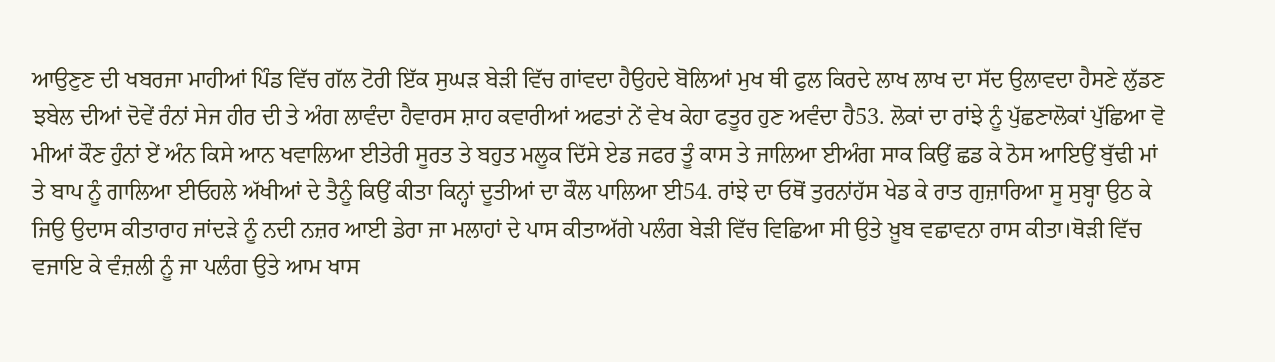ਆਉਣੁਣ ਦੀ ਖਬਰਜਾ ਮਾਹੀਆਂ ਪਿੰਡ ਵਿੱਚ ਗੱਲ ਟੋਰੀ ਇੱਕ ਸੁਘੜ ਬੇੜੀ ਵਿੱਚ ਗਾਂਵਦਾ ਹੈਉਹਦੇ ਬੋਲਿਆਂ ਮੁਖ ਥੀ ਫੁਲ ਕਿਰਦੇ ਲਾਖ ਲਾਖ ਦਾ ਸੱਦ ਉਲਾਵਦਾ ਹੈਸਣੇ ਲੁੱਡਣ ਝਬੇਲ ਦੀਆਂ ਦੋਵੇਂ ਰੰਨਾਂ ਸੇਜ ਹੀਰ ਦੀ ਤੇ ਅੰਗ ਲਾਵੰਦਾ ਹੈਵਾਰਸ ਸ਼ਾਹ ਕਵਾਰੀਆਂ ਅਫਤਾਂ ਨੇਂ ਵੇਖ ਕੇਹਾ ਫਤੂਰ ਹੁਣ ਅਵੰਦਾ ਹੈ53. ਲੋਕਾਂ ਦਾ ਰਾਂਝੇ ਨੂੰ ਪੁੱਛਣਾਲੋਕਾਂ ਪੁੱਛਿਆ ਵੋ ਮੀਆਂ ਕੌਣ ਹੁੰਨਾਂ ਏਂ ਅੰਨ ਕਿਸੇ ਆਨ ਖਵਾਲਿਆ ਈਤੇਰੀ ਸੂਰਤ ਤੇ ਬਹੁਤ ਮਲੂਕ ਦਿੱਸੇ ਏਡ ਜਫਰ ਤੂੰ ਕਾਸ ਤੇ ਜਾਲਿਆ ਈਅੰਗ ਸਾਕ ਕਿਉਂ ਛਡ ਕੇ ਠੋਸ ਆਇਉਂ ਬੁੱਢੀ ਮਾਂ ਤੇ ਬਾਪ ਨੂੰ ਗਾਲਿਆ ਈਓਹਲੇ ਅੱਖੀਆਂ ਦੇ ਤੈਨੂੰ ਕਿਉਂ ਕੀਤਾ ਕਿਨ੍ਹਾਂ ਦੂਤੀਆਂ ਦਾ ਕੌਲ ਪਾਲਿਆ ਈ54. ਰਾਂਝੇ ਦਾ ਓਥੋਂ ਤੁਰਨਾਂਹੱਸ ਖੇਡ ਕੇ ਰਾਤ ਗੁਜ਼ਾਰਿਆ ਸੂ ਸੁਬ੍ਹਾ ਉਠ ਕੇ ਜਿਉ ਉਦਾਸ ਕੀਤਾਰਾਹ ਜਾਂਦੜੇ ਨੂੰ ਨਦੀ ਨਜ਼ਰ ਆਈ ਡੇਰਾ ਜਾ ਮਲਾਹਾਂ ਦੇ ਪਾਸ ਕੀਤਾਅੱਗੇ ਪਲੰਗ ਬੇੜੀ ਵਿੱਚ ਵਿਛਿਆ ਸੀ ਉਤੇ ਖ਼ੂਬ ਵਛਾਵਨਾ ਰਾਸ ਕੀਤਾ।ਥੋੜੀ ਵਿੱਚ ਵਜਾਇ ਕੇ ਵੰਜ਼ਲੀ ਨੂੰ ਜਾ ਪਲੰਗ ਉਤੇ ਆਮ ਖਾਸ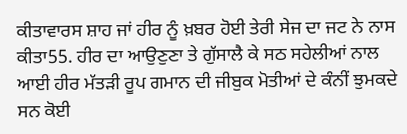ਕੀਤਾਵਾਰਸ ਸ਼ਾਹ ਜਾਂ ਹੀਰ ਨੂੰ ਖ਼ਬਰ ਹੋਈ ਤੇਰੀ ਸੇਜ ਦਾ ਜਟ ਨੇ ਨਾਸ ਕੀਤਾ55. ਹੀਰ ਦਾ ਆਉਣੁਣਾ ਤੇ ਗੁੱਸਾਲੈ ਕੇ ਸਠ ਸਹੇਲੀਆਂ ਨਾਲ ਆਈ ਹੀਰ ਮੱਤੜੀ ਰੂਪ ਗਮਾਨ ਦੀ ਜੀਬੁਕ ਮੋਤੀਆਂ ਦੇ ਕੰਨੀਂ ਝੁਮਕਦੇ ਸਨ ਕੋਈ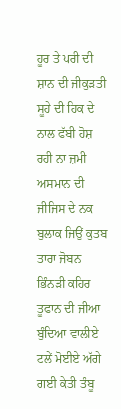ਹੂਰ ਤੇ ਪਰੀ ਦੀ ਸ਼ਾਨ ਦੀ ਜੀਕੁੜਤੀ ਸੂਹੇ ਦੀ ਹਿਕ ਦੇ ਨਾਲ ਫੱਬੀ ਹੋਸ਼ ਰਹੀ ਨਾ ਜ਼ਮੀ ਅਸਮਾਨ ਦੀ ਜੀਜਿਸ ਦੇ ਨਕ ਬੁਲਾਕ ਜਿਉਂ ਕੁਤਬ ਤਾਰਾ ਜੋਬਨ ਭਿੰਨੜੀ ਕਹਿਰ ਤੂਫਾਨ ਦੀ ਜੀਆ ਬੁੰਦਿਆ ਵਾਲੀਏ ਟਲੇਂ ਮੋਈਏ ਅੱਗੇ ਗਈ ਕੇਤੀ ਤੰਬੂ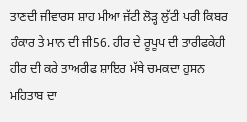ਤਾਣਦੀ ਜੀਵਾਰਸ ਸ਼ਾਹ ਮੀਆ ਜੱਟੀ ਲੋੜ੍ਹ ਲੁੱਟੀ ਪਰੀ ਕਿਬਰ ਹੰਕਾਰ ਤੇ ਮਾਨ ਦੀ ਜੀ56. ਹੀਰ ਦੇ ਰੂਪੂਪ ਦੀ ਤਾਰੀਫਕੇਹੀ ਹੀਰ ਦੀ ਕਰੇ ਤਾਅਰੀਫ ਸ਼ਾਇਰ ਮੱਥੇ ਚਮਕਦਾ ਹੁਸਨ ਮਹਿਤਾਬ ਦਾ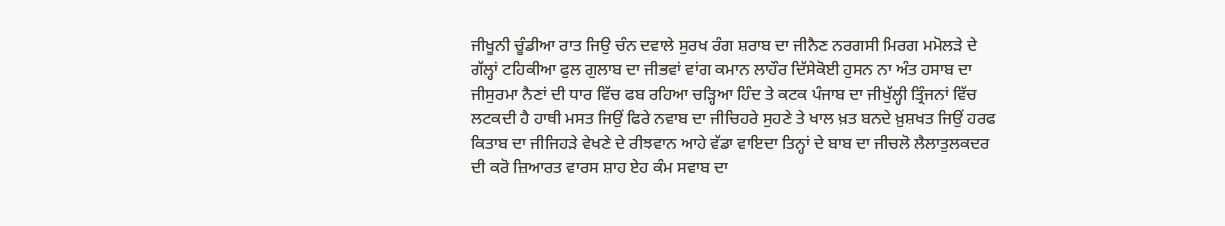ਜੀਖੂਨੀ ਚੂੰਡੀਆ ਰਾਤ ਜਿਉ ਚੰਨ ਦਵਾਲੇ ਸੁਰਖ ਰੰਗ ਸ਼ਰਾਬ ਦਾ ਜੀਨੈਣ ਨਰਗਸੀ ਮਿਰਗ ਮਮੋਲੜੇ ਦੇ ਗੱਲ੍ਹਾਂ ਟਹਿਕੀਆ ਫੁਲ ਗੁਲਾਬ ਦਾ ਜੀਭਵਾਂ ਵਾਂਗ ਕਮਾਨ ਲਾਹੌਰ ਦਿੱਸੇਕੋਈ ਹੁਸਨ ਨਾ ਅੰਤ ਹਸਾਬ ਦਾ ਜੀਸੁਰਮਾ ਨੈਣਾਂ ਦੀ ਧਾਰ ਵਿੱਚ ਫਬ ਰਹਿਆ ਚੜ੍ਹਿਆ ਹਿੰਦ ਤੇ ਕਟਕ ਪੰਜਾਬ ਦਾ ਜੀਖੁੱਲ੍ਹੀ ਤ੍ਰਿੰਜਨਾਂ ਵਿੱਚ ਲਟਕਦੀ ਹੈ ਹਾਥੀ ਮਸਤ ਜਿਉਂ ਫਿਰੇ ਨਵਾਬ ਦਾ ਜੀਚਿਹਰੇ ਸੁਹਣੇ ਤੇ ਖਾਲ ਖ਼ਤ ਬਨਦੇ ਖ਼ੁਸ਼ਖਤ ਜਿਉਂ ਹਰਫ ਕਿਤਾਬ ਦਾ ਜੀਜਿਹੜੇ ਵੇਖਣੇ ਦੇ ਰੀਝਵਾਨ ਆਹੇ ਵੱਡਾ ਵਾਇਦਾ ਤਿਨ੍ਹਾਂ ਦੇ ਬਾਬ ਦਾ ਜੀਚਲੋ ਲੈਲਾਤੁਲਕਦਰ ਦੀ ਕਰੋ ਜ਼ਿਆਰਤ ਵਾਰਸ ਸ਼ਾਹ ਏਹ ਕੰਮ ਸਵਾਬ ਦਾ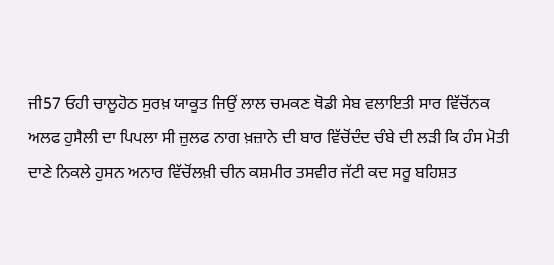ਜੀ57 ਓਹੀ ਚਾਲੂਹੋਠ ਸੁਰਖ਼ ਯਾਕੂਤ ਜਿਉਂ ਲਾਲ ਚਮਕਣ ਥੋਡੀ ਸੇਬ ਵਲਾਇਤੀ ਸਾਰ ਵਿੱਚੋਂਨਕ ਅਲਫ ਹੁਸੈਲੀ ਦਾ ਪਿਪਲਾ ਸੀ ਜ਼ੁਲਫ ਨਾਗ ਖ਼ਜ਼ਾਨੇ ਦੀ ਬਾਰ ਵਿੱਚੋਂਦੰਦ ਚੰਬੇ ਦੀ ਲੜੀ ਕਿ ਹੰਸ ਮੋਤੀ ਦਾਣੇ ਨਿਕਲੇ ਹੁਸਨ ਅਨਾਰ ਵਿੱਚੋਂਲਖ਼ੀ ਚੀਨ ਕਸ਼ਮੀਰ ਤਸਵੀਰ ਜੱਟੀ ਕਦ ਸਰੂ ਬਹਿਸ਼ਤ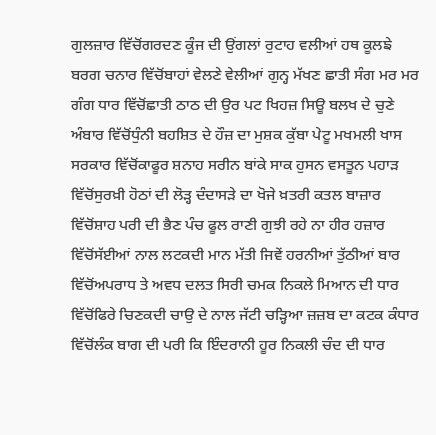ਗੁਲਜ਼ਾਰ ਵਿੱਚੋਂਗਰਦਣ ਕੂੰਜ ਦੀ ਉਂਗਲਾਂ ਰੁਟਾਹ ਵਲੀਆਂ ਹਥ ਕੂਲਙੇ ਬਰਗ ਚਨਾਰ ਵਿੱਚੋਂਬਾਹਾਂ ਵੇਲਣੇ ਵੇਲੀਆਂ ਗੁਨ੍ਹ ਮੱਖਣ ਛਾਤੀ ਸੰਗ ਮਰ ਮਰ ਗੰਗ ਧਾਰ ਵਿੱਚੋਂਛਾਤੀ ਠਾਠ ਦੀ ਉਰ ਪਟ ਖਿਹਜ਼ ਸਿਊ ਬਲਖ ਦੇ ਚੁਣੇ ਅੰਬਾਰ ਵਿੱਚੋਂਧੁੰਨੀ ਬਹਸ਼ਿਤ ਦੇ ਹੌਜ਼ ਦਾ ਮੁਸ਼ਕ ਕੁੱਬਾ ਪੇਟੂ ਮਖਮਲੀ ਖਾਸ ਸਰਕਾਰ ਵਿੱਚੋਂਕਾਫੂਰ ਸ਼ਨਾਹ ਸਰੀਨ ਬਾਂਕੇ ਸਾਕ ਹੁਸਨ ਵਸਤੂਨ ਪਹਾੜ ਵਿੱਚੋਂਸੁਰਖ਼ੀ ਹੋਠਾਂ ਦੀ ਲੋੜ੍ਹ ਦੰਦਾਸੜੇ ਦਾ ਖੋਜੇ ਖ਼ਤਰੀ ਕਤਲ ਬਾਜ਼ਾਰ ਵਿੱਚੋਂਸ਼ਾਹ ਪਰੀ ਦੀ ਭੈਣ ਪੰਚ ਫੂਲ ਰਾਣੀ ਗੁਝੀ ਰਹੇ ਨਾ ਹੀਰ ਹਜ਼ਾਰ ਵਿੱਚੋਂਸੱਈਆਂ ਨਾਲ ਲਟਕਦੀ ਮਾਨ ਮੱਤੀ ਜਿਵੇਂ ਹਰਨੀਆਂ ਤੁੱਠੀਆਂ ਬਾਰ ਵਿੱਚੋਂਅਪਰਾਧ ਤੇ ਅਵਧ ਦਲਤ ਸਿਰੀ ਚਮਕ ਨਿਕਲੇ ਮਿਆਨ ਦੀ ਧਾਰ ਵਿੱਚੋਂਫਿਰੇ ਚਿਣਕਦੀ ਚਾਉ ਦੇ ਨਾਲ ਜੱਟੀ ਚੜ੍ਹਿਆ ਜ਼ਜ਼ਬ ਦਾ ਕਟਕ ਕੰਧਾਰ ਵਿੱਚੋਂਲੰਕ ਬਾਗ ਦੀ ਪਰੀ ਕਿ ਇੰਦਰਾਨੀ ਹੂਰ ਨਿਕਲੀ ਚੰਦ ਦੀ ਧਾਰ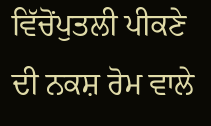ਵਿੱਚੋਂਪੁਤਲੀ ਪੀਕਣੇ ਦੀ ਨਕਸ਼ ਰੋਮ ਵਾਲੇ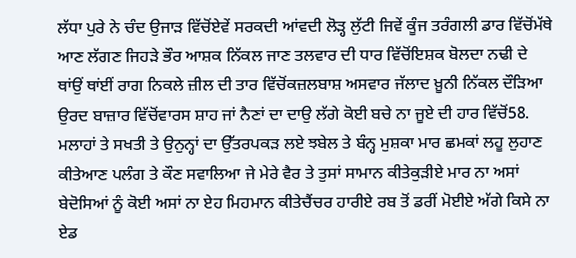ਲੱਧਾ ਪੁਰੇ ਨੇ ਚੰਦ ਉਜਾੜ ਵਿੱਚੋਂਏਵੇਂ ਸਰਕਦੀ ਆਂਵਦੀ ਲੋੜ੍ਹ ਲੁੱਟੀ ਜਿਵੇਂ ਕੂੰਜ ਤਰੰਗਲੀ ਡਾਰ ਵਿੱਚੋਂਮੱਥੇ ਆਣ ਲੱਗਣ ਜਿਹੜੇ ਭੌਰ ਆਸ਼ਕ ਨਿੱਕਲ ਜਾਣ ਤਲਵਾਰ ਦੀ ਧਾਰ ਵਿੱਚੋਂਇਸ਼ਕ ਬੋਲਦਾ ਨਢੀ ਦੇ ਥਾਂਉਂ ਥਾਂਈਂ ਰਾਗ ਨਿਕਲੇ ਜ਼ੀਲ ਦੀ ਤਾਰ ਵਿੱਚੋਂਕਜ਼ਲਬਾਸ਼ ਅਸਵਾਰ ਜੱਲਾਦ ਖ਼ੂਨੀ ਨਿੱਕਲ ਦੌੜਿਆ ਉਰਦ ਬਾਜ਼ਾਰ ਵਿੱਚੋਂਵਾਰਸ ਸ਼ਾਹ ਜਾਂ ਨੈਣਾਂ ਦਾ ਦਾਉ ਲੱਗੇ ਕੋਈ ਬਚੇ ਨਾ ਜੂਏ ਦੀ ਹਾਰ ਵਿੱਚੋਂ58. ਮਲਾਹਾਂ ਤੇ ਸਖਤੀ ਤੇ ਉਨੁਨ੍ਹਾਂ ਦਾ ਉੱਤਰਪਕੜ ਲਏ ਝਬੇਲ ਤੇ ਬੰਨ੍ਹ ਮੁਸ਼ਕਾ ਮਾਰ ਛਮਕਾਂ ਲਹੂ ਲੁਹਾਣ ਕੀਤੇਆਣ ਪਲੰਗ ਤੇ ਕੌਣ ਸਵਾਲਿਆ ਜੇ ਮੇਰੇ ਵੈਰ ਤੇ ਤੁਸਾਂ ਸਾਮਾਨ ਕੀਤੇਕੁੜੀਏ ਮਾਰ ਨਾ ਅਸਾਂ ਬੇਦੋਸਿਆਂ ਨੂੰ ਕੋਈ ਅਸਾਂ ਨਾ ਏਹ ਮਿਹਮਾਨ ਕੀਤੇਚੈਂਚਰ ਹਾਰੀਏ ਰਬ ਤੋਂ ਡਰੀਂ ਮੋਈਏ ਅੱਗੇ ਕਿਸੇ ਨਾ ਏਡ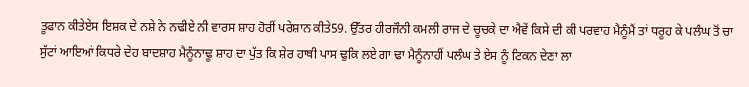ਤੂਫਾਨ ਕੀਤੇਏਸ ਇਸ਼ਕ ਦੇ ਨਸ਼ੇ ਨੇ ਨਢੀਏ ਨੀ ਵਾਰਸ ਸ਼ਾਹ ਹੋਰੀਂ ਪਰੇਸ਼ਾਨ ਕੀਤੇ59. ਉੱਤਰ ਹੀਰਜੌਨੀ ਕਮਲੀ ਰਾਜ ਦੇ ਚੂਚਕੇ ਦਾ ਐਵੇਂ ਕਿਸੇ ਦੀ ਕੀ ਪਰਵਾਹ ਮੈਨੂੰਮੈਂ ਤਾਂ ਧਰੂਹ ਕੇ ਪਲੰਘ ਤੋਂ ਚਾ ਸੁੱਟਾਂ ਆਇਆਂ ਕਿਧਰੇ ਦੇਹ ਬਾਦਸ਼ਾਹ ਮੈਨੂੰਨਾਢੂ ਸ਼ਾਹ ਦਾ ਪੁੱਤ ਕਿ ਸ਼ੇਰ ਹਾਥੀ ਪਾਸ ਢੁਕਿ ਲਏ ਗਾ ਢਾ ਮੈਨੂੰਨਾਹੀਂ ਪਲੰਘ ਤੇ ਏਸ ਨੂੰ ਟਿਕਨ ਦੇਣਾ ਲਾ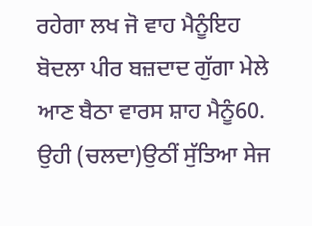ਰਹੇਗਾ ਲਖ ਜੋ ਵਾਹ ਮੈਨੂੰਇਹ ਬੋਦਲਾ ਪੀਰ ਬਜ਼ਦਾਦ ਗੁੱਗਾ ਮੇਲੇ ਆਣ ਬੈਠਾ ਵਾਰਸ ਸ਼ਾਹ ਮੈਨੂੰ60. ਉਹੀ (ਚਲਦਾ)ਉਠੀਂ ਸੁੱਤਿਆ ਸੇਜ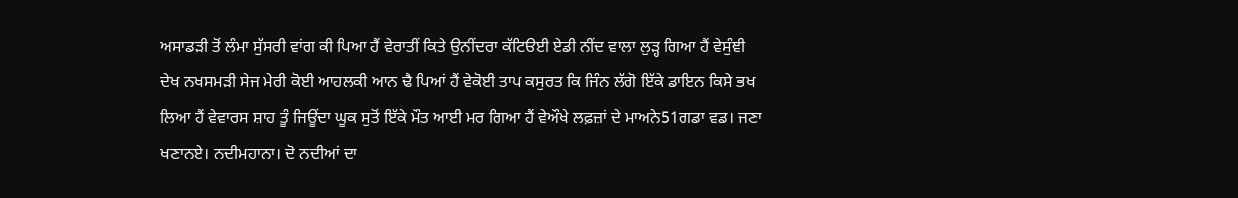ਅਸਾਡੜੀ ਤੋਂ ਲੰਮਾ ਸੁੱਸਰੀ ਵਾਂਗ ਕੀ ਪਿਆ ਹੈਂ ਵੇਰਾਤੀਂ ਕਿਤੇ ਉਨੀਂਦਰਾ ਕੱਟਿੳਈ ਏਡੀ ਨੀਂਦ ਵਾਲਾ ਲੁੜ੍ਹ ਗਿਆ ਹੈਂ ਵੇਸੁੰਞੀ ਦੇਖ ਨਖਸਮੜੀ ਸੇਜ ਮੇਰੀ ਕੋਈ ਆਹਲਕੀ ਆਨ ਢੈ ਪਿਆਂ ਹੈਂ ਵੇਕੋਈ ਤਾਪ ਕਸੁਰਤ ਕਿ ਜਿੰਨ ਲੱਗੋ ਇੱਕੇ ਡਾਇਨ ਕਿਸੇ ਭਖ ਲਿਆ ਹੈਂ ਵੇਵਾਰਸ ਸ਼ਾਹ ਤੂੰ ਜਿਊਂਦਾ ਘੂਕ ਸੁਤੋਂ ਇੱਕੇ ਮੌਤ ਆਈ ਮਰ ਗਿਆ ਹੈਂ ਵੇਔਖੇ ਲਫ਼ਜ਼ਾਂ ਦੇ ਮਾਅਨੇ51ਗਡਾ ਵਡ। ਜਣਾ ਖਣਾਨਏ। ਨਦੀਮਹਾਨਾ। ਦੋ ਨਦੀਆਂ ਦਾ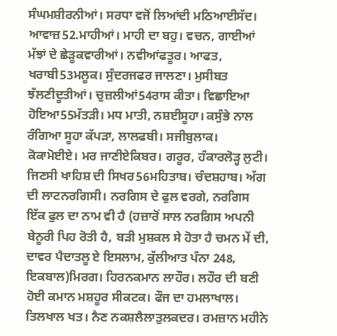ਸੰਘਮਸ਼ੀਰਨੀਆਂ। ਸਰਧਾ ਵਜੋਂ ਲਿਆਂਦੀ ਮਠਿਆਈਸੱਦ। ਆਵਾਜ਼52.ਮਾਹੀਆਂ। ਮਾਹੀ ਦਾ ਬਹੁ। ਵਚਨ, ਗਾਈਆਂ ਮੱਝਾਂ ਦੇ ਛੇੜੂਕਵਾਰੀਆਂ। ਨਵੀਆਂਫਤੂਰ। ਆਫਤ, ਖਰਾਬੀ53ਮਲੂਕ। ਸੁੰਦਰਜਫਰ ਜਾਲਣਾ। ਮੁਸੀਬਤ ਝੱਲਣੀਦੂਤੀਆਂ। ਚੁਜ਼ਲੀਆਂ54ਰਾਸ ਕੀਤਾ। ਵਿਛਾਇਆ ਹੋਇਆ55ਮੱਤੜੀ। ਮਧ ਮਾਤੀ, ਨਸ਼ਈਸੂਹਾ। ਕਸੁੰਭੇ ਨਾਲ ਰੰਗਿਆ ਸੂਹਾ ਕੱਪੜਾ, ਲਾਲਫਬੀ। ਸਜੀਬੁਲਾਕ। ਕੋਕਾਮੋਈਏ। ਮਰ ਜਾਣੀਏਕਿਬਰ। ਗਰੂਰ, ਹੰਕਾਰਲੋੜ੍ਹ ਲੁਟੀ। ਜਿਣਸੀ ਖਾਹਿਸ਼ ਦੀ ਸਿਖਰ56ਮਹਿਤਾਬ। ਚੰਦਸ਼ਹਾਬ। ਅੱਗ ਦੀ ਲਾਟਨਰਗਿਸੀ। ਨਰਗਿਸ ਦੇ ਫੁਲ ਵਰਗੇ, ਨਰਗਿਸ ਇੱਕ ਫੁਲ ਦਾ ਨਾਮ ਵੀ ਹੈ (ਹਜ਼ਾਰੋਂ ਸਾਲ ਨਰਗਿਸ ਅਪਨੀ ਬੇਨੂਰੀ ਪਿਹ ਰੋਤੀ ਹੈ, ਬੜੀ ਮੁਸ਼ਕਲ ਸੇ ਹੋਤਾ ਹੈ ਚਮਨ ਮੇਂ ਦੀ, ਦਾਵਰ ਪੈਦਾਤਲੂ ਏ ਇਸਲਾਮ, ਕੁੱਲੀਆਤ ਪੰਨਾ 248, ਇਕਬਾਲ)ਮਿਰਗ। ਹਿਰਨਕਮਾਨ ਲਾਹੌਰ। ਲਹੌਰ ਦੀ ਬਣੀ ਹੋਈ ਕਮਾਨ ਮਸ਼ਹੂਰ ਸੀਕਟਕ। ਫੌਜ ਦਾ ਹਮਲਾਖਾਲ। ਤਿਲਖਾਲ ਖਤ। ਨੈਣ ਨਕਸ਼ਲੈਲਾਤੁਲਕਦਰ। ਰਮਜ਼ਾਨ ਮਹੀਨੇ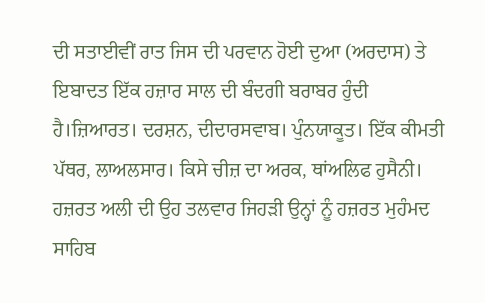ਦੀ ਸਤਾਈਵੀਂ ਰਾਤ ਜਿਸ ਦੀ ਪਰਵਾਨ ਹੋਈ ਦੁਆ (ਅਰਦਾਸ) ਤੇ ਇਬਾਦਤ ਇੱਕ ਹਜ਼ਾਰ ਸਾਲ ਦੀ ਬੰਦਗੀ ਬਰਾਬਰ ਹੁੰਦੀ ਹੈ।ਜ਼ਿਆਰਤ। ਦਰਸ਼ਨ, ਦੀਦਾਰਸਵਾਬ। ਪੁੰਨਯਾਕੂਤ। ਇੱਕ ਕੀਮਤੀ ਪੱਥਰ, ਲਾਅਲਸਾਰ। ਕਿਸੇ ਚੀਜ਼ ਦਾ ਅਰਕ, ਥਾਂਅਲਿਫ ਹੁਸੈਨੀ। ਹਜ਼ਰਤ ਅਲੀ ਦੀ ਉਹ ਤਲਵਾਰ ਜਿਹੜੀ ਉਨ੍ਹਾਂ ਨੂੰ ਹਜ਼ਰਤ ਮੁਹੰਮਦ ਸਾਹਿਬ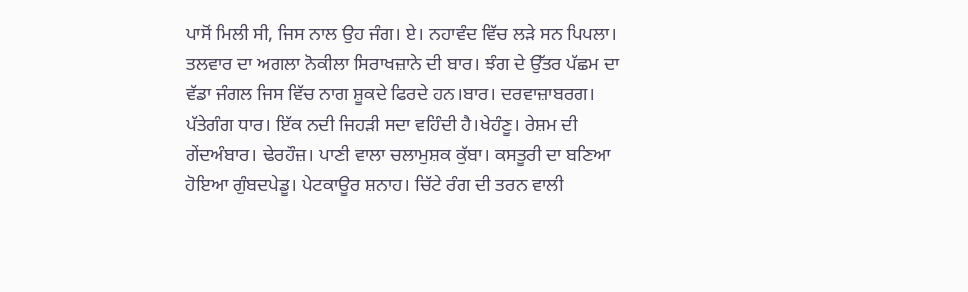ਪਾਸੋਂ ਮਿਲੀ ਸੀ, ਜਿਸ ਨਾਲ ਉਹ ਜੰਗ। ਏ। ਨਹਾਵੰਦ ਵਿੱਚ ਲੜੇ ਸਨ ਪਿਪਲਾ। ਤਲਵਾਰ ਦਾ ਅਗਲਾ ਨੋਕੀਲਾ ਸਿਰਾਖਜ਼ਾਨੇ ਦੀ ਬਾਰ। ਝੰਗ ਦੇ ਉੱਤਰ ਪੱਛਮ ਦਾ ਵੱਡਾ ਜੰਗਲ ਜਿਸ ਵਿੱਚ ਨਾਗ ਸ਼ੂਕਦੇ ਫਿਰਦੇ ਹਨ।ਬਾਰ। ਦਰਵਾਜ਼ਾਬਰਗ। ਪੱਤੇਗੰਗ ਧਾਰ। ਇੱਕ ਨਦੀ ਜਿਹੜੀ ਸਦਾ ਵਹਿੰਦੀ ਹੈ।ਖੇਹੰਣੂ। ਰੇਸ਼ਮ ਦੀ ਗੇਂਦਅੰਬਾਰ। ਢੇਰਹੌਜ਼। ਪਾਣੀ ਵਾਲਾ ਚਲਾਮੁਸ਼ਕ ਕੁੱਬਾ। ਕਸਤੂਰੀ ਦਾ ਬਣਿਆ ਹੋਇਆ ਗੁੰਬਦਪੇਡੂ। ਪੇਟਕਾਊਰ ਸ਼ਨਾਹ। ਚਿੱਟੇ ਰੰਗ ਦੀ ਤਰਨ ਵਾਲੀ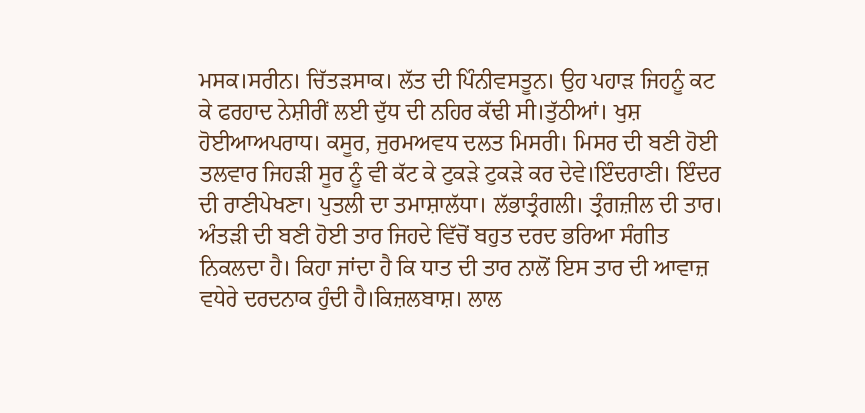ਮਸਕ।ਸਰੀਨ। ਚਿੱਤੜਸਾਕ। ਲੱਤ ਦੀ ਪਿੰਨੀਵਸਤੂਨ। ਉਹ ਪਹਾੜ ਜਿਹਨੂੰ ਕਟ ਕੇ ਫਰਹਾਦ ਨੇਸ਼ੀਰੀਂ ਲਈ ਦੁੱਧ ਦੀ ਨਹਿਰ ਕੱਢੀ ਸੀ।ਤੁੱਠੀਆਂ। ਖੁਸ਼ ਹੋਈਆਅਪਰਾਧ। ਕਸੂਰ, ਜੁਰਮਅਵਧ ਦਲਤ ਮਿਸਰੀ। ਮਿਸਰ ਦੀ ਬਣੀ ਹੋਈ ਤਲਵਾਰ ਜਿਹੜੀ ਸੂਰ ਨੂੰ ਵੀ ਕੱਟ ਕੇ ਟੁਕੜੇ ਟੁਕੜੇ ਕਰ ਦੇਵੇ।ਇੰਦਰਾਣੀ। ਇੰਦਰ ਦੀ ਰਾਣੀਪੇਖਣਾ। ਪੁਤਲੀ ਦਾ ਤਮਾਸ਼ਾਲੱਧਾ। ਲੱਭਾਤ੍ਰੰਗਲੀ। ਤ੍ਰੰਗਜ਼ੀਲ ਦੀ ਤਾਰ। ਅੰਤੜੀ ਦੀ ਬਣੀ ਹੋਈ ਤਾਰ ਜਿਹਦੇ ਵਿੱਚੋਂ ਬਹੁਤ ਦਰਦ ਭਰਿਆ ਸੰਗੀਤ ਨਿਕਲਦਾ ਹੈ। ਕਿਹਾ ਜਾਂਦਾ ਹੈ ਕਿ ਧਾਤ ਦੀ ਤਾਰ ਨਾਲੋਂ ਇਸ ਤਾਰ ਦੀ ਆਵਾਜ਼ ਵਧੇਰੇ ਦਰਦਨਾਕ ਹੁੰਦੀ ਹੈ।ਕਿਜ਼ਲਬਾਸ਼। ਲਾਲ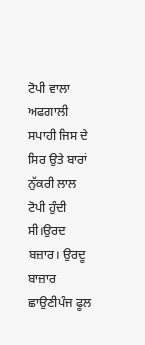ਟੋਪੀ ਵਾਲਾ ਅਫਗਾਲੀ ਸਪਾਹੀ ਜਿਸ ਦੇ ਸਿਰ ਉਤੇ ਬਾਰਾਂ ਨੁੱਕਰੀ ਲਾਲ ਟੋਪੀ ਹੁੰਦੀ ਸੀ।ਉਰਦ ਬਜ਼ਾਰ। ਉਰਦੂ ਬਾਜ਼ਾਰ ਛਾਉਣੀਪੰਜ ਫੂਲ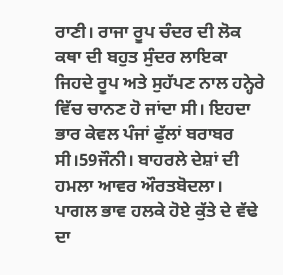ਰਾਣੀ। ਰਾਜਾ ਰੂਪ ਚੰਦਰ ਦੀ ਲੋਕ ਕਥਾ ਦੀ ਬਹੁਤ ਸੁੰਦਰ ਲਾਇਕਾ ਜਿਹਦੇ ਰੂਪ ਅਤੇ ਸੁਹੱਪਣ ਨਾਲ ਹਨ੍ਹੇਰੇ ਵਿੱਚ ਚਾਨਣ ਹੋ ਜਾਂਦਾ ਸੀ। ਇਹਦਾ ਭਾਰ ਕੇਵਲ ਪੰਜਾਂ ਫੁੱਲਾਂ ਬਰਾਬਰ ਸੀ।59ਜੌਨੀ। ਬਾਹਰਲੇ ਦੇਸ਼ਾਂ ਦੀ ਹਮਲਾ ਆਵਰ ਔਰਤਬੋਦਲਾ। ਪਾਗਲ ਭਾਵ ਹਲਕੇ ਹੋਏ ਕੁੱਤੇ ਦੇ ਵੱਢੇ ਦਾ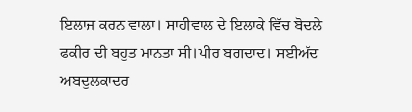ਇਲਾਜ ਕਰਨ ਵਾਲਾ। ਸਾਹੀਵਾਲ ਦੇ ਇਲਾਕੇ ਵਿੱਚ ਬੋਦਲੇ ਫਕੀਰ ਦੀ ਬਹੁਤ ਮਾਨਤਾ ਸੀ।ਪੀਰ ਬਗਦਾਦ। ਸਈਅੱਦ ਅਬਦੁਲਕਾਦਰ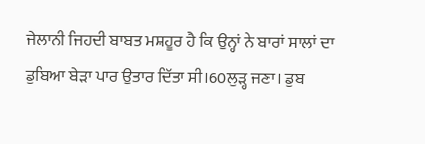ਜੇਲਾਨੀ ਜਿਹਦੀ ਬਾਬਤ ਮਸ਼ਹੂਰ ਹੈ ਕਿ ਉਨ੍ਹਾਂ ਨੇ ਬਾਰਾਂ ਸਾਲਾਂ ਦਾ ਡੁਬਿਆ ਬੇੜਾ ਪਾਰ ਉਤਾਰ ਦਿੱਤਾ ਸੀ।60ਲੁੜ੍ਹ ਜਣਾ। ਡੁਬ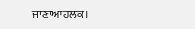ਜਾਣਾਆਹਲਕ।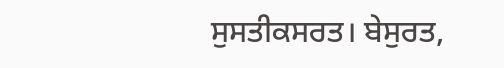ਸੁਸਤੀਕਸਰਤ। ਬੇਸੁਰਤ,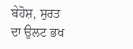ਬੇਹੋਸ਼, ਸੁਰਤ ਦਾ ਉਲਟ ਭਖ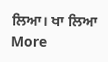ਲਿਆ। ਖਾ ਲਿਆ
More